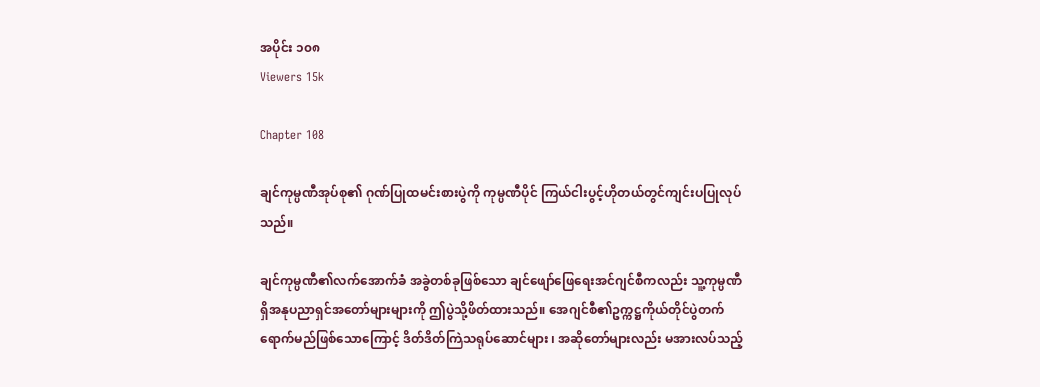အပိုင်း ၁၀၈
Viewers 15k

Chapter 108

ချင်ကုမ္ပဏီအုပ်စု၏ ဂုဏ်ပြုထမင်းစားပွဲကို ကုမ္ပဏီပိုင် ကြယ်ငါးပွင့်ဟိုတယ်တွင်ကျင်းပပြုလုပ်သည်။

ချင်ကုမ္ပဏီ၏လက်အောက်ခံ အခွဲတစ်ခုဖြစ်သော ချင်ဖျော်ဖြေရေးအင်ဂျင်စီကလည်း သူ့ကုမ္ပဏီရှိအနုပညာရှင်အတော်များများကို ဤပွဲသို့ဖိတ်ထားသည်။ အေဂျင်စီ၏ဥက္ကဋ္ဌကိုယ်တိုင်ပွဲတက်ရောက်မည်ဖြစ်သောကြောင့် ဒိတ်ဒိတ်ကြဲသရုပ်ဆောင်များ ၊ အဆိုတော်များလည်း မအားလပ်သည့်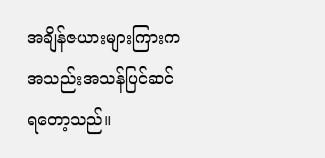အချိန်ဇယားများကြားက အသည်းအသန်ပြင်ဆင်ရတော့သည်။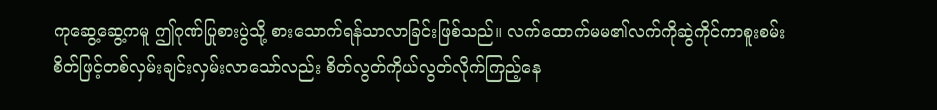ကုဆွေ့ဆွေ့ကမူ ဤဂုဏ်ပြုစားပွဲသို့ စားသောက်ရန်သာလာခြင်းဖြစ်သည်။ လက်ထောက်မမ၏လက်ကိုဆွဲကိုင်ကာစူးစမ်းစိတ်ဖြင့်တစ်လှမ်းချင်းလှမ်းလာသော်လည်း စိတ်လွတ်ကိုယ်လွတ်လိုက်ကြည့်နေ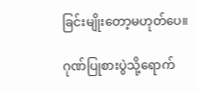ခြင်းမျိုးတော့မဟုတ်ပေ။

ဂုဏ်ပြုစားပွဲသို့ရောက်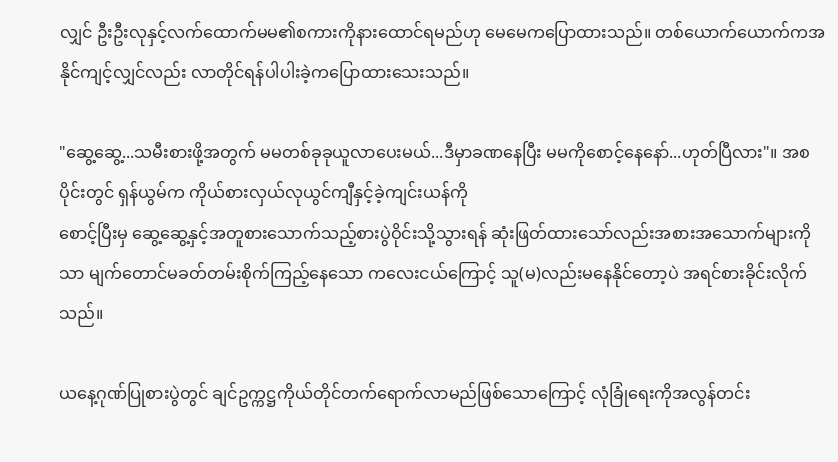လျှင် ဦးဦးလုနှင့်လက်ထောက်မမ၏စကားကိုနားထောင်ရမည်ဟု မေမေကပြောထားသည်။ တစ်ယောက်ယောက်ကအနိုင်ကျင့်လျှင်လည်း လာတိုင်ရန်ပါပါးခဲ့ကပြောထားသေးသည်။

"ဆွေ့ဆွေ့...သမီးစားဖို့အတွက် မမတစ်ခုခုယူလာပေးမယ်...ဒီမှာခဏနေပြီး မမကိုစောင့်နေနော်...ဟုတ်ပြီလား"။ အစပိုင်းတွင် ရှန်ယွမ်က ကိုယ်စားလှယ်လုယွင်ကျီနှင့်ခဲ့ကျင်းယန်ကို
စောင့်ပြီးမှ ဆွေ့ဆွေ့နှင့်အတူစားသောက်သည့်စားပွဲဝိုင်းသို့သွားရန် ဆုံးဖြတ်ထားသော်လည်းအစားအသောက်များကိုသာ မျက်တောင်မခတ်တမ်းစိုက်ကြည့်နေသော ကလေးငယ်ကြောင့် သူ(မ)လည်းမနေနိုင်တော့ပဲ အရင်စားခိုင်းလိုက်သည်။

ယနေ့ဂုဏ်ပြုစားပွဲတွင် ချင်ဥက္ကဋ္ဌကိုယ်တိုင်တက်ရောက်လာမည်ဖြစ်သောကြောင့် လုံခြုံရေးကိုအလွန်တင်း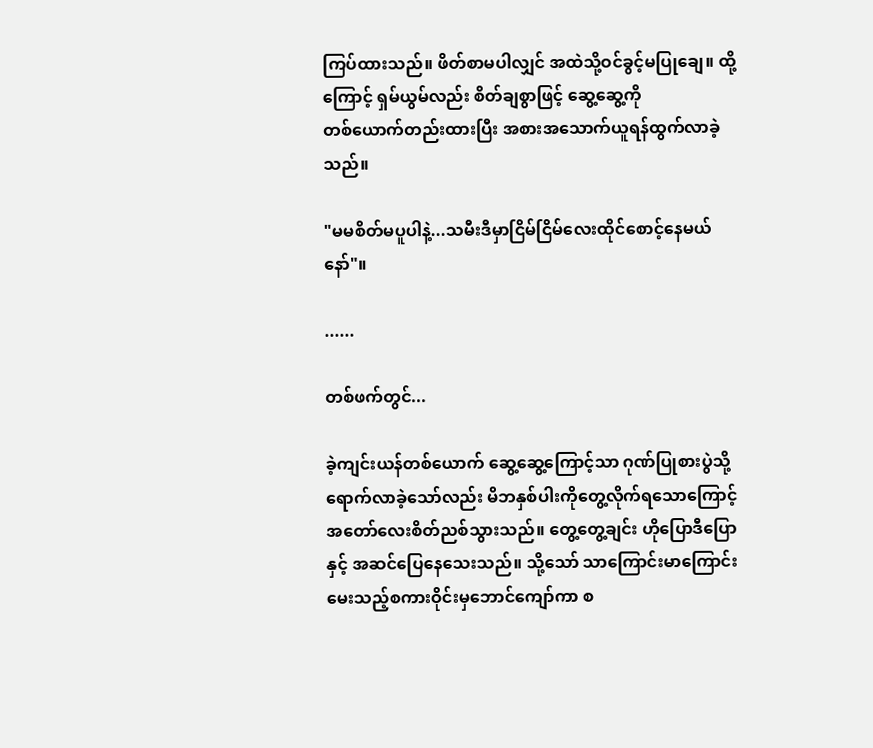ကြပ်ထားသည်။ ဖိတ်စာမပါလျှင် အထဲသို့ဝင်ခွင့်မပြုချေ။ ထို့ကြောင့် ရှမ်ယွမ်လည်း စိတ်ချစွာဖြင့် ဆွေ့ဆွေ့ကို
တစ်ယောက်တည်းထားပြီး အစားအသောက်ယူရန်ထွက်လာခဲ့သည်။

"မမစိတ်မပူပါနဲ့...သမီးဒီမှာငြိမ်ငြိမ်လေးထိုင်စောင့်နေမယ်နော်"။

......

တစ်ဖက်တွင်...

ခဲ့ကျင်းယန်တစ်ယောက် ဆွေ့ဆွေ့ကြောင့်သာ ဂုဏ်ပြုစားပွဲသို့ရောက်လာခဲ့သော်လည်း မိဘနှစ်ပါးကိုတွေ့လိုက်ရသောကြောင့် အတော်လေးစိတ်ညစ်သွားသည်။ တွေ့တွေ့ချင်း ဟိုပြောဒီပြောနှင့် အဆင်ပြေနေသေးသည်။ သို့သော် သာကြောင်းမာကြောင်းမေးသည့်စကားဝိုင်းမှဘောင်ကျော်ကာ စ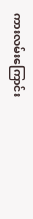ကားလမ်းကြောင်း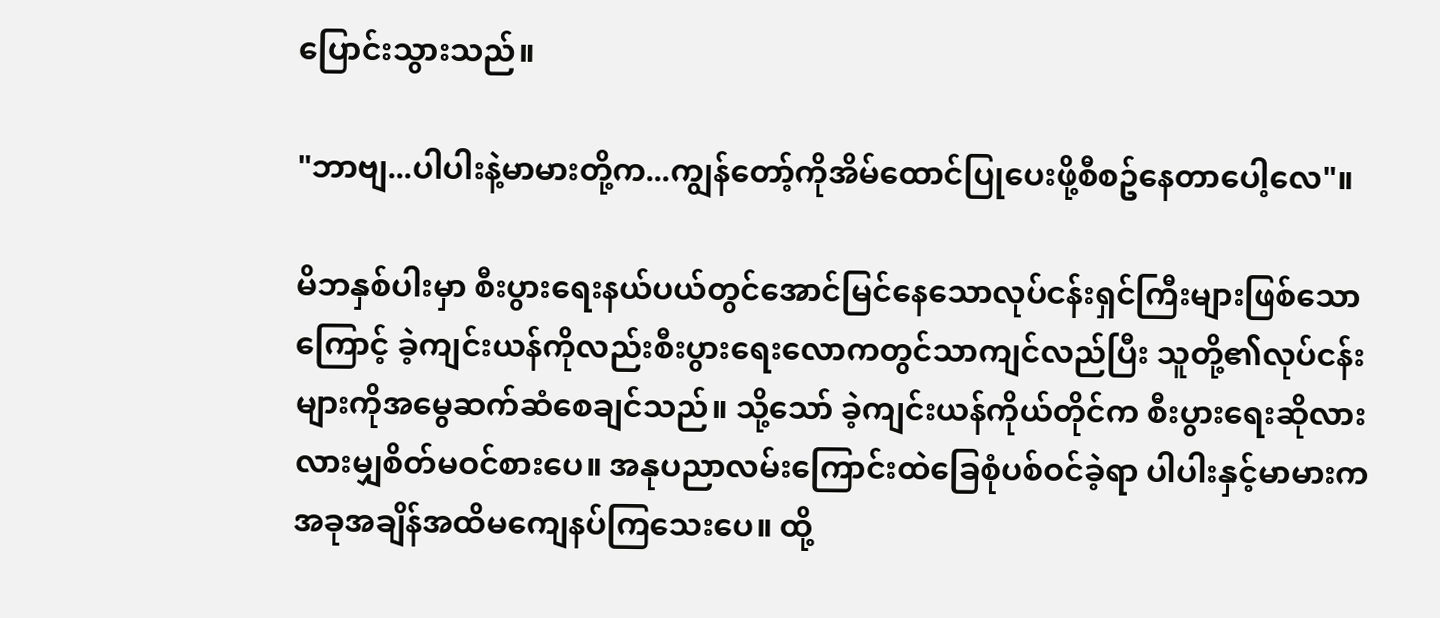ပြောင်းသွားသည်။

"ဘာဗျ...ပါပါးနဲ့မာမားတို့က...ကျွန်တော့်ကိုအိမ်ထောင်ပြုပေးဖို့စီစဥ်နေတာပေါ့လေ"။

မိဘနှစ်ပါးမှာ စီးပွားရေးနယ်ပယ်တွင်အောင်မြင်နေသောလုပ်ငန်းရှင်ကြီးများဖြစ်သော
ကြောင့် ခဲ့ကျင်းယန်ကိုလည်းစီးပွားရေးလောကတွင်သာကျင်လည်ပြီး သူတို့၏လုပ်ငန်းများကိုအမွေဆက်ဆံစေချင်သည်။ သို့သော် ခဲ့ကျင်းယန်ကိုယ်တိုင်က စီးပွားရေးဆိုလားလားမျှစိတ်မဝင်စားပေ။ အနုပညာလမ်းကြောင်းထဲခြေစုံပစ်ဝင်ခဲ့ရာ ပါပါးနှင့်မာမားက အခုအချိန်အထိမကျေနပ်ကြသေးပေ။ ထို့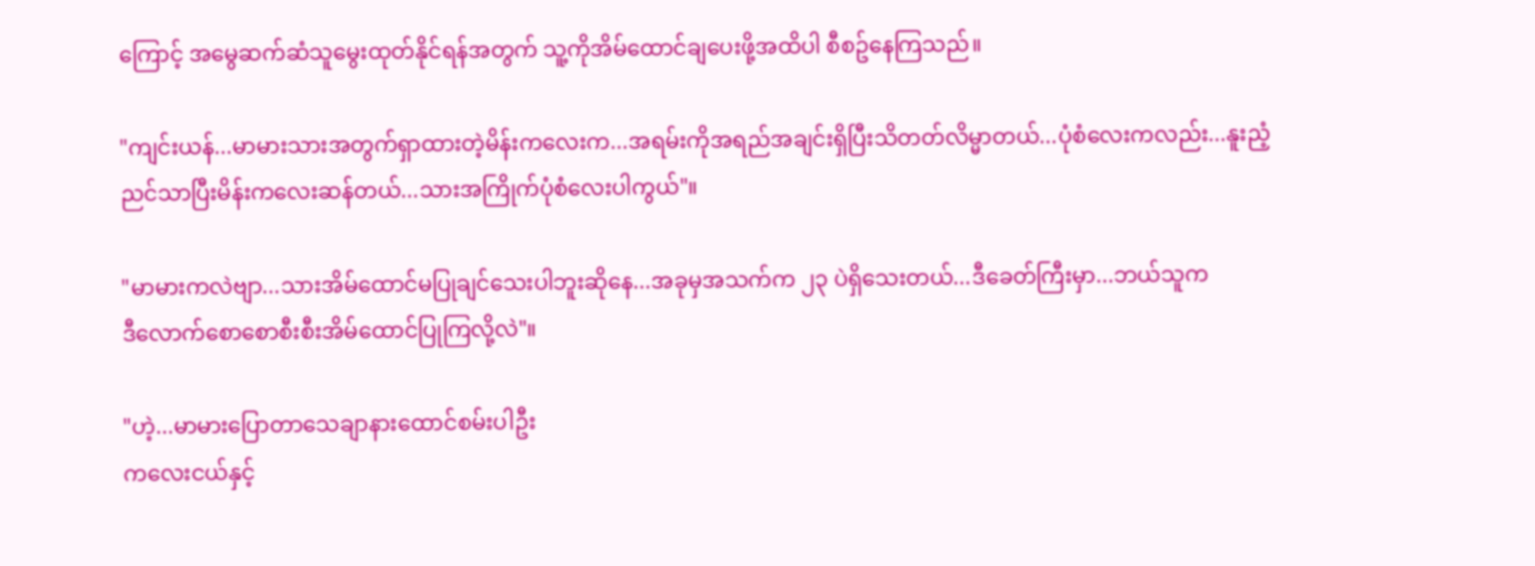ကြောင့် အမွေဆက်ဆံသူမွေးထုတ်နိုင်ရန်အတွက် သူ့ကိုအိမ်ထောင်ချပေးဖို့အထိပါ စီစဥ်နေကြသည်။

"ကျင်းယန်...မာမားသားအတွက်ရှာထားတဲ့မိန်းကလေးက...အရမ်းကိုအရည်အချင်းရှိပြီးသိတတ်လိမ္မာတယ်...ပုံစံလေးကလည်း...နူးညံ့
ညင်သာပြီးမိန်းကလေးဆန်တယ်...သားအကြိုက်ပုံစံလေးပါကွယ်"။

"မာမားကလဲဗျာ...သားအိမ်ထောင်မပြုချင်သေးပါဘူးဆိုနေ...အခုမှအသက်က ၂၃ ပဲရှိသေးတယ်...ဒီခေတ်ကြီးမှာ...ဘယ်သူက
ဒီလောက်စောစောစီးစီးအိမ်ထောင်ပြုကြလို့လဲ"။

"ဟဲ့...မာမားပြောတာသေချာနားထောင်စမ်းပါဦး
ကလေးငယ်နှင့်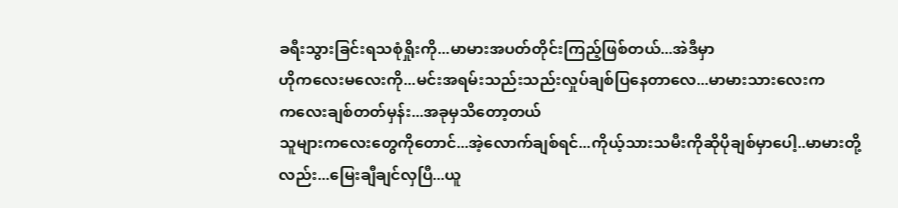ခရီးသွားခြင်းရသစုံရှိုးကို...မာမားအပတ်တိုင်းကြည့်ဖြစ်တယ်...အဲဒီမှာ
ဟိုကလေးမလေးကို...မင်းအရမ်းသည်းသည်းလှုပ်ချစ်ပြနေတာလေ...မာမားသားလေးက
ကလေးချစ်တတ်မှန်း...အခုမှသိတော့တယ်
သူများကလေးတွေကိုတောင်...အဲ့လောက်ချစ်ရင်...ကိုယ့်သားသမီးကိုဆိုပိုချစ်မှာပေါ့..မာမားတို့လည်း...မြေးချီချင်လှပြီ...ယူ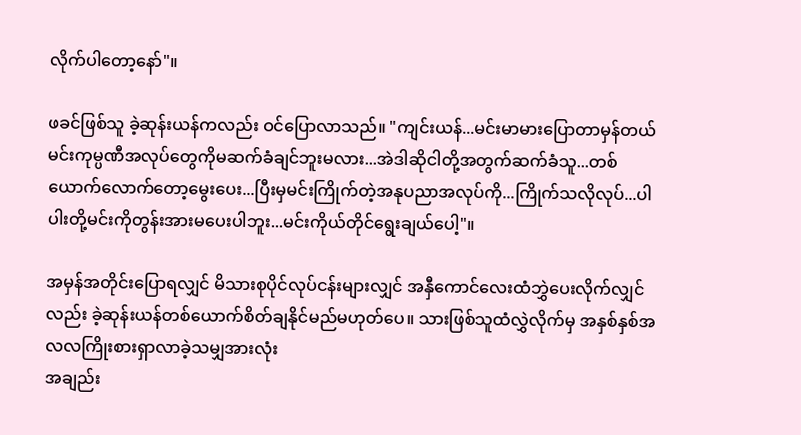လိုက်ပါတော့နော်"။

ဖခင်ဖြစ်သူ ခဲ့ဆုန်းယန်ကလည်း ဝင်ပြောလာသည်။ "ကျင်းယန်...မင်းမာမားပြောတာမှန်တယ်
မင်းကုမ္ပဏီအလုပ်တွေကိုမဆက်ခံချင်ဘူးမလား...အဲဒါဆိုငါတို့အတွက်ဆက်ခံသူ...တစ်ယောက်လောက်တော့မွေးပေး...ပြီးမှမင်းကြိုက်တဲ့အနုပညာအလုပ်ကို...ကြိုက်သလိုလုပ်...ပါပါးတို့မင်းကိုတွန်းအားမပေးပါဘူး...မင်းကိုယ်တိုင်ရွေးချယ်ပေါ့"။

အမှန်အတိုင်းပြောရလျှင် မိသားစုပိုင်လုပ်ငန်းများလျှင် အနှီကောင်လေးထံဘွှဲပေးလိုက်လျှင်လည်း ခဲ့ဆုန်းယန်တစ်ယောက်စိတ်ချနိုင်မည်မဟုတ်ပေ။ သားဖြစ်သူထံလွှဲလိုက်မှ အနှစ်နှစ်အလလကြိုးစားရှာလာခဲ့သမျှအားလုံး
အချည်း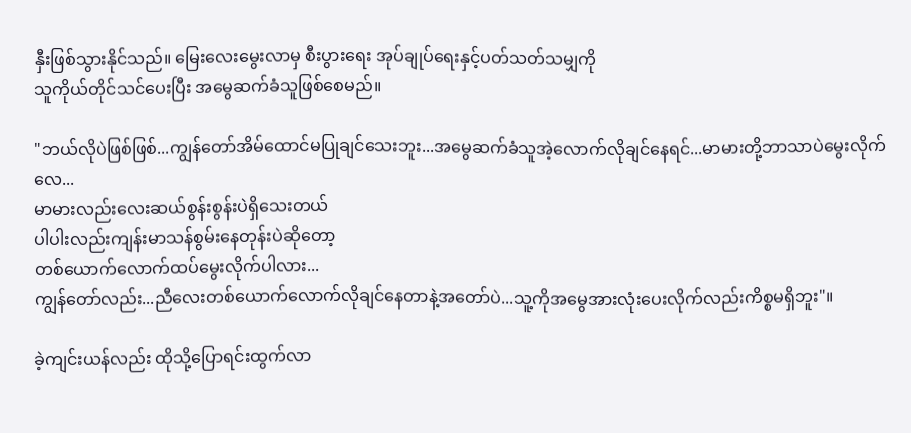နှီးဖြစ်သွားနိုင်သည်။ မြေးလေးမွေးလာမှ စီးပွားရေး အုပ်ချုပ်ရေးနှင့်ပတ်သတ်သမျှကို
သူကိုယ်တိုင်သင်ပေးပြီး အမွေဆက်ခံသူဖြစ်စေမည်။

"ဘယ်လိုပဲဖြစ်ဖြစ်...ကျွန်တော်အိမ်ထောင်မပြုချင်သေးဘူး...အမွေဆက်ခံသူအဲ့လောက်လိုချင်နေရင်...မာမားတို့ဘာသာပဲမွေးလိုက်လေ...
မာမားလည်းလေးဆယ်စွန်းစွန်းပဲရှိသေးတယ်
ပါပါးလည်းကျန်းမာသန်စွမ်းနေတုန်းပဲဆိုတော့
တစ်ယောက်လောက်ထပ်မွေးလိုက်ပါလား...
ကျွန်တော်လည်း...ညီလေးတစ်ယောက်လောက်လိုချင်နေတာနဲ့အတော်ပဲ...သူ့ကိုအမွေအားလုံးပေးလိုက်လည်းကိစ္စမရှိဘူး"။

ခဲ့ကျင်းယန်လည်း ထိုသို့ပြောရင်းထွက်လာ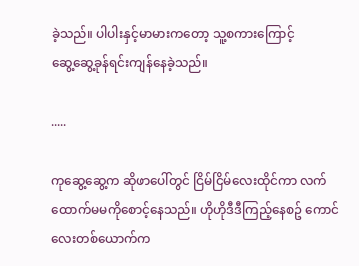ခဲ့သည်။ ပါပါးနှင့်မာမားကတော့ သူ့စကားကြောင့်
ဆွေ့ဆွေ့ခုန်ရင်းကျန်နေခဲ့သည်။

.....

ကုဆွေ့ဆွေ့က ဆိုဖာပေါ်တွင် ငြိမ်ငြိမ်လေးထိုင်ကာ လက်ထောက်မမကိုစောင့်နေသည်။ ဟိုဟိုဒီဒီကြည့်နေစဥ် ကောင်လေးတစ်ယောက်က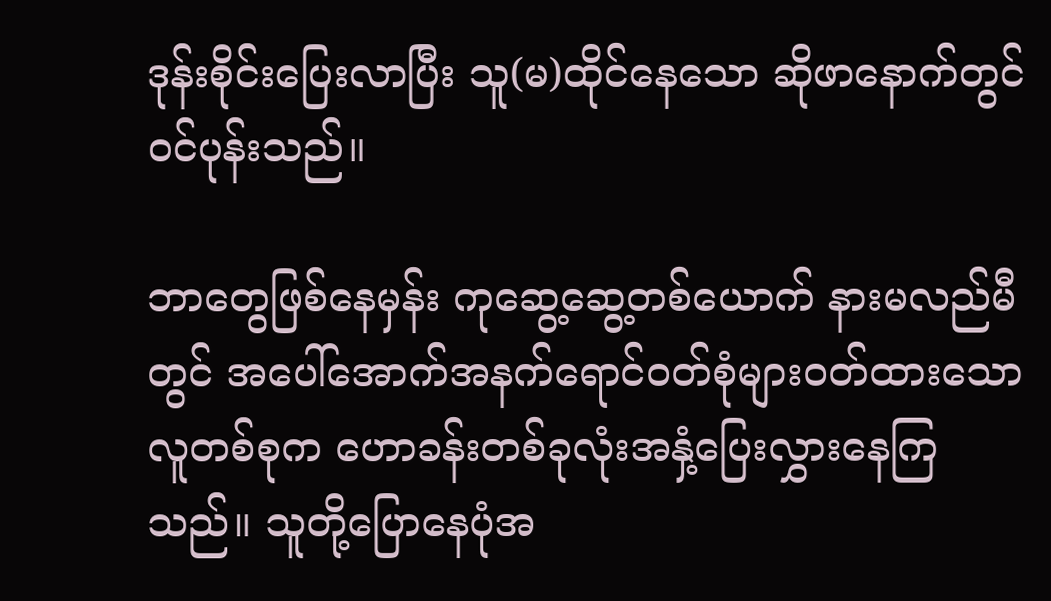ဒုန်းစိုင်းပြေးလာပြီး သူ(မ)ထိုင်နေသော ဆိုဖာနောက်တွင် ဝင်ပုန်းသည်။

ဘာတွေဖြစ်နေမှန်း ကုဆွေ့ဆွေ့တစ်ယောက် နားမလည်မီတွင် အပေါ်အောက်အနက်ရောင်ဝတ်စုံများဝတ်ထားသောလူတစ်စုက ဟောခန်းတစ်ခုလုံးအနှံ့ပြေးလွှားနေကြသည်။ သူတို့ပြောနေပုံအ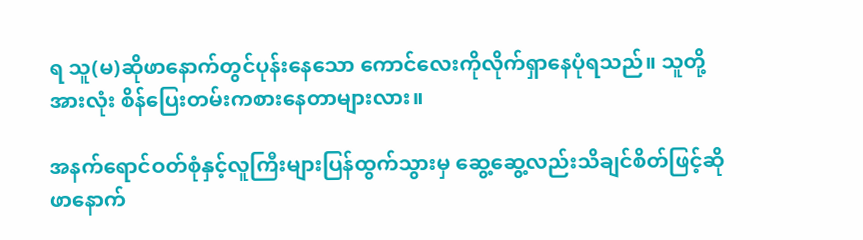ရ သူ(မ)ဆိုဖာနောက်တွင်ပုန်းနေသော ကောင်လေးကိုလိုက်ရှာနေပုံရသည်။ သူတို့အားလုံး စိန်ပြေးတမ်းကစားနေတာများလား။

အနက်ရောင်ဝတ်စုံနှင့်လူကြီးများပြန်ထွက်သွားမှ ဆွေ့ဆွေ့လည်းသိချင်စိတ်ဖြင့်ဆိုဖာနောက်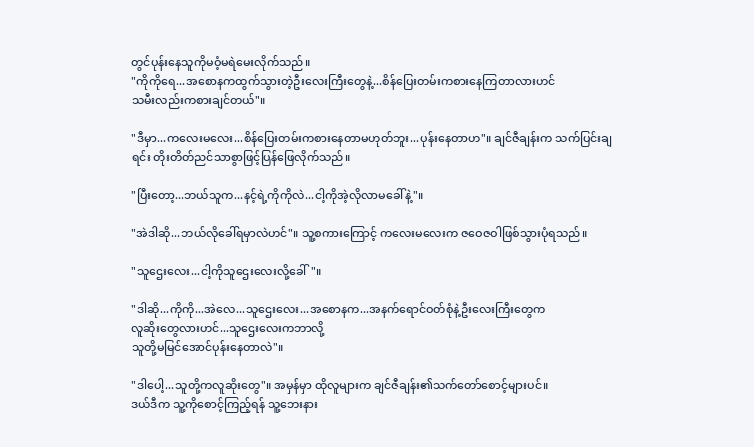တွင်ပုန်းနေသူကိုမဝံ့မရဲမေးလိုက်သည်။
"ကိုကိုရေ...အစောနကထွက်သွားတဲ့ဦးလေးကြီးတွေနဲ့...စိန်ပြေးတမ်းကစားနေကြတာလားဟင်
သမီးလည်းကစားချင်တယ်"။

"ဒီမှာ...ကလေးမလေး...စိန်ပြေးတမ်းကစားနေတာမဟုတ်ဘူး...ပုန်းနေတာဟ"။ ချင်ဇီချန်းက သက်ပြင်းချရင်း တိုးတိတ်ညင်သာစွာဖြင့်ပြန်ဖြေလိုက်သည်။

"ပြီးတော့...ဘယ်သူက...နင့်ရဲ့ကိုကိုလဲ...ငါ့ကိုအဲ့လိုလာမခေါ်နဲ့"။

"အဲဒါဆို...ဘယ်လိုခေါ်ရမှာလဲဟင်"။ သူ့စကားကြောင့် ကလေးမလေးက ဇဝေဇဝါဖြစ်သွားပုံရသည်။

"သူဌေးလေး...ငါ့ကိုသူဌေးလေးလို့ခေါ်"။

"ဒါဆို...ကိုကို...အဲလေ...သူဌေးလေး...အစောနက...အနက်ရောင်ဝတ်စုံနဲ့ဦးလေးကြီးတွေက
လူဆိုးတွေလားဟင်...သူဌေးလေးကဘာလို့
သူတို့မမြင်အောင်ပုန်းနေတာလဲ"။

"ဒါပေါ့...သူတို့ကလူဆိုးတွေ"။ အမှန်မှာ ထိုလူများက ချင်ဇီချန်း၏သက်တော်စောင့်များပင်။
ဒယ်ဒီက သူ့ကိုစောင့်ကြည့်ရန် သူ့ဘေးနား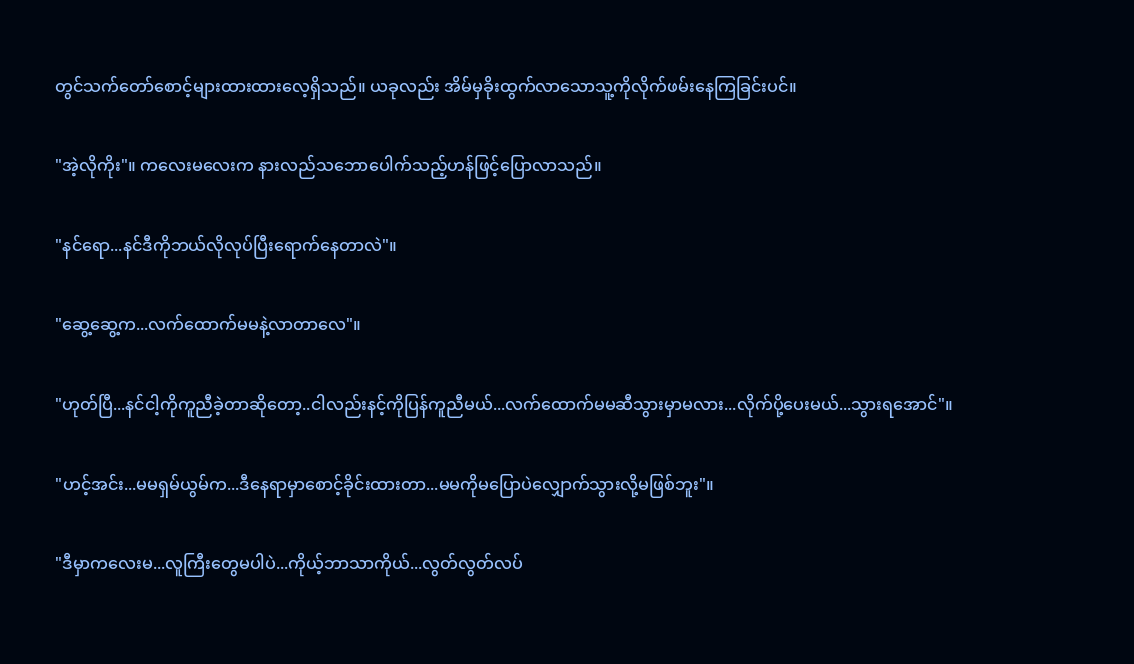တွင်သက်တော်စောင့်များထားထားလေ့ရှိသည်။ ယခုလည်း အိမ်မှခိုးထွက်လာသောသူ့ကိုလိုက်ဖမ်းနေကြခြင်းပင်။

"အဲ့လိုကိုး"။ ကလေးမလေးက နားလည်သဘောပေါက်သည့်ဟန်ဖြင့်ပြောလာသည်။

"နင်ရော...နင်ဒီကိုဘယ်လိုလုပ်ပြီးရောက်နေတာလဲ"။

"ဆွေ့ဆွေ့က...လက်ထောက်မမနဲ့လာတာလေ"။

"ဟုတ်ပြီ...နင်ငါ့ကိုကူညီခဲ့တာဆိုတော့..ငါလည်းနင့်ကိုပြန်ကူညီမယ်...လက်ထောက်မမဆီသွားမှာမလား...လိုက်ပို့ပေးမယ်...သွားရအောင်"။

"ဟင့်အင်း...မမရှမ်ယွမ်က...ဒီနေရာမှာစောင့်ခိုင်းထားတာ...မမကိုမပြောပဲလျှောက်သွားလို့မဖြစ်ဘူး"။

"ဒီမှာကလေးမ...လူကြီးတွေမပါပဲ...ကိုယ့်ဘာသာကိုယ်...လွတ်လွတ်လပ်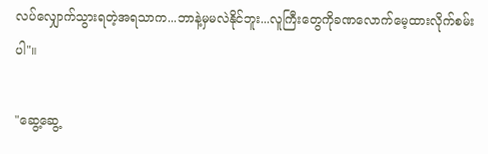လပ်လျှောက်သွားရတဲ့အရသာက...ဘာနဲ့မှမလဲနိုင်ဘူး...လူကြီးတွေကိုခဏလောက်မေ့ထားလိုက်စမ်းပါ"။

"ဆွေ့ဆွေ့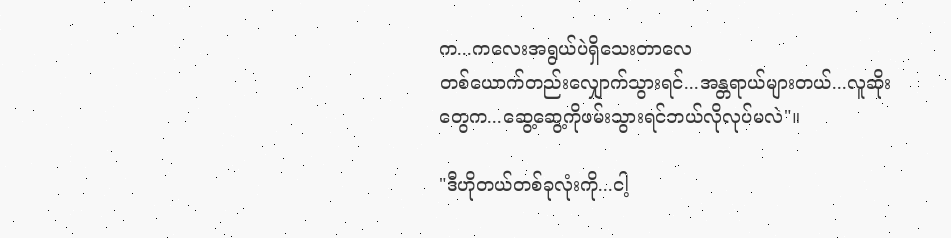က...ကလေးအရွယ်ပဲရှိသေးတာလေ
တစ်ယောက်တည်းလျှောက်သွားရင်...အန္တရာယ်များတယ်...လူဆိုးတွေက...ဆွေ့ဆွေ့ကိုဖမ်းသွားရင်ဘယ်လိုလုပ်မလဲ"။

"ဒီဟိုတယ်တစ်ခုလုံးကို...ငါ့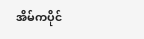အိမ်ကပိုင်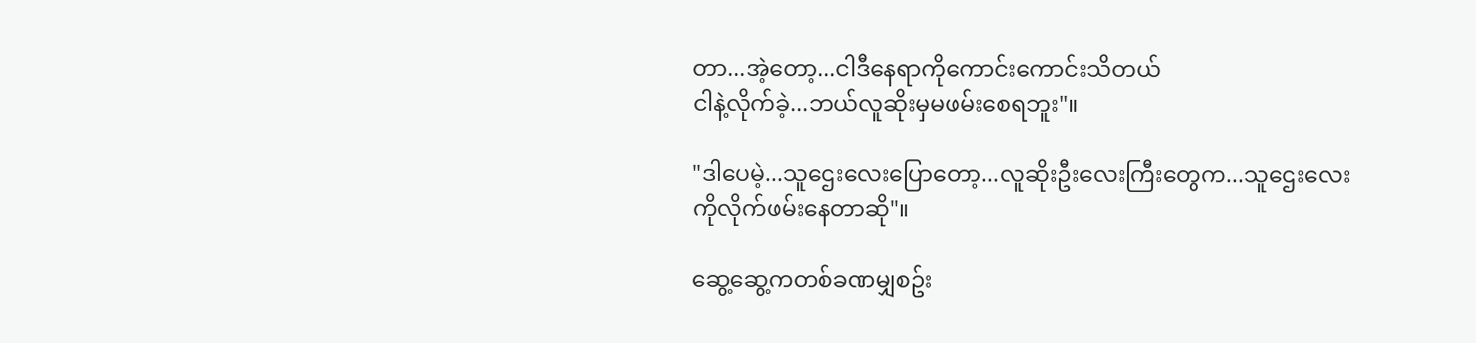တာ...အဲ့တော့...ငါဒီနေရာကိုကောင်းကောင်းသိတယ်
ငါနဲ့လိုက်ခဲ့...ဘယ်လူဆိုးမှမဖမ်းစေရဘူး"။

"ဒါပေမဲ့...သူဌေးလေးပြောတော့...လူဆိုးဦးလေးကြီးတွေက...သူဌေးလေးကိုလိုက်ဖမ်းနေတာဆို"။

ဆွေ့ဆွေ့ကတစ်ခဏမျှစဥ်း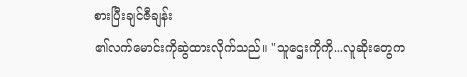စားပြီးချင်ဇီချန်း
၏လက်မောင်းကိုဆွဲထားလိုက်သည်။ "သူဌေးကိုကို...လူဆိုးတွေက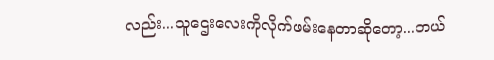လည်း...သူဌေးလေးကိုလိုက်ဖမ်းနေတာဆိုတော့...ဘယ်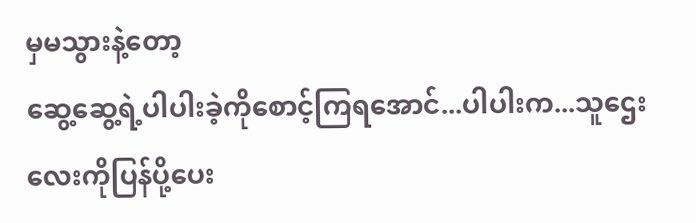မှမသွားနဲ့တော့
ဆွေ့ဆွေ့ရဲ့ပါပါးခဲ့ကိုစောင့်ကြရအောင်...ပါပါးက...သူဌေးလေးကိုပြန်ပို့ပေး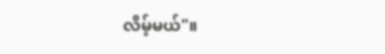လိမ့်မယ်"။